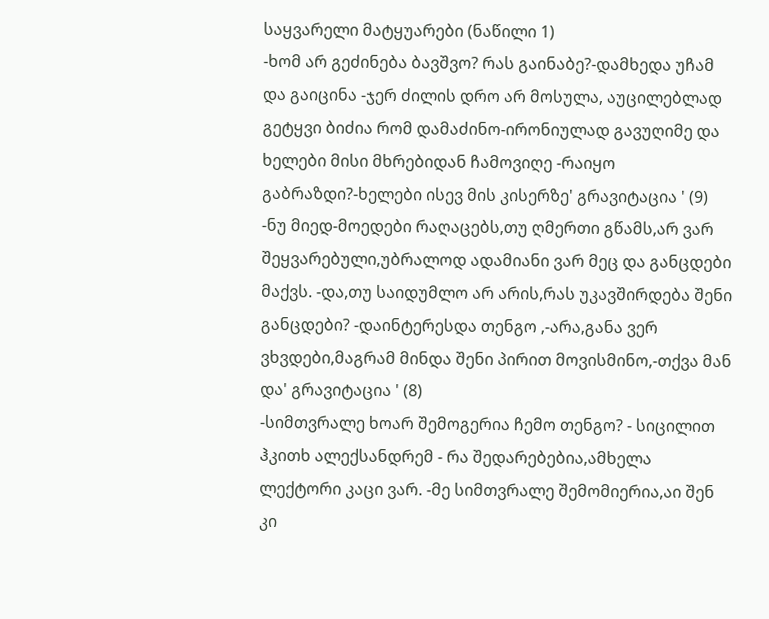საყვარელი მატყუარები (ნაწილი 1)
-ხომ არ გეძინება ბავშვო? რას გაინაბე?-დამხედა უჩამ და გაიცინა -ჯერ ძილის დრო არ მოსულა, აუცილებლად გეტყვი ბიძია რომ დამაძინო-ირონიულად გავუღიმე და ხელები მისი მხრებიდან ჩამოვიღე -რაიყო გაბრაზდი?-ხელები ისევ მის კისერზე' გრავიტაცია ' (9)
-ნუ მიედ-მოედები რაღაცებს,თუ ღმერთი გწამს,არ ვარ შეყვარებული,უბრალოდ ადამიანი ვარ მეც და განცდები მაქვს. -და,თუ საიდუმლო არ არის,რას უკავშირდება შენი განცდები? -დაინტერესდა თენგო ,-არა,განა ვერ ვხვდები,მაგრამ მინდა შენი პირით მოვისმინო,-თქვა მან და' გრავიტაცია ' (8)
-სიმთვრალე ხოარ შემოგერია ჩემო თენგო? - სიცილით ჰკითხ ალექსანდრემ - რა შედარებებია,ამხელა ლექტორი კაცი ვარ. -მე სიმთვრალე შემომიერია,აი შენ კი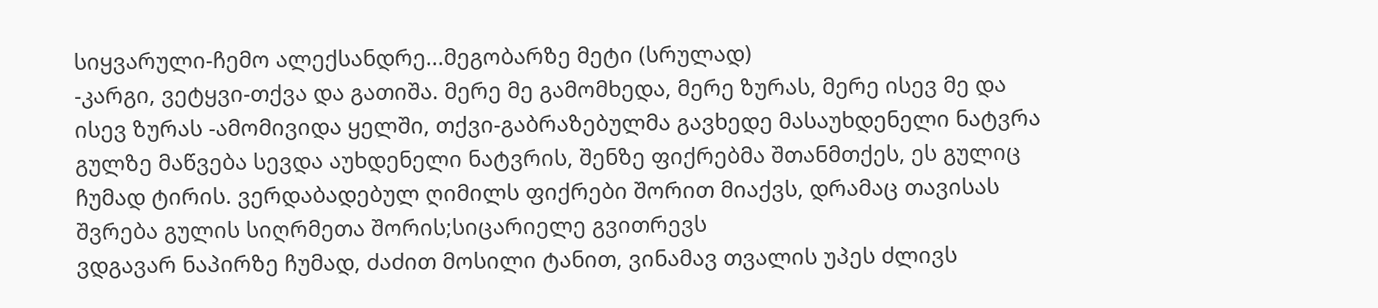სიყვარული-ჩემო ალექსანდრე...მეგობარზე მეტი (სრულად)
-კარგი, ვეტყვი-თქვა და გათიშა. მერე მე გამომხედა, მერე ზურას, მერე ისევ მე და ისევ ზურას -ამომივიდა ყელში, თქვი-გაბრაზებულმა გავხედე მასაუხდენელი ნატვრა
გულზე მაწვება სევდა აუხდენელი ნატვრის, შენზე ფიქრებმა შთანმთქეს, ეს გულიც ჩუმად ტირის. ვერდაბადებულ ღიმილს ფიქრები შორით მიაქვს, დრამაც თავისას შვრება გულის სიღრმეთა შორის;სიცარიელე გვითრევს
ვდგავარ ნაპირზე ჩუმად, ძაძით მოსილი ტანით, ვინამავ თვალის უპეს ძლივს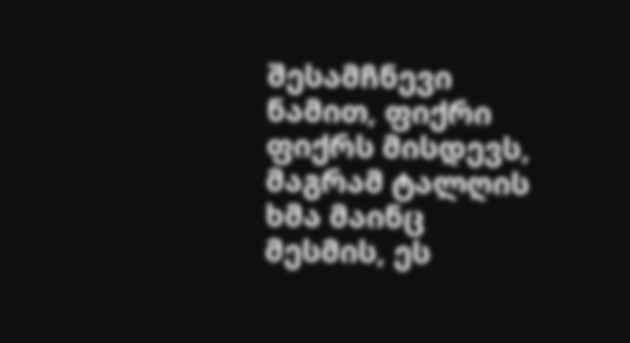შესამჩნევი ნამით, ფიქრი ფიქრს მისდევს, მაგრამ ტალღის ხმა მაინც მესმის, ეს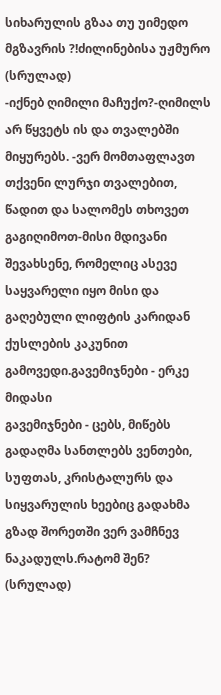სიხარულის გზაა თუ უიმედო მგზავრის ?!ძილინებისა უჟმურო (სრულად)
-იქნებ ღიმილი მაჩუქო?-ღიმილს არ წყვეტს ის და თვალებში მიყურებს. -ვერ მომთაფლავთ თქვენი ლურჯი თვალებით, წადით და სალომეს თხოვეთ გაგიღიმოთ-მისი მდივანი შევახსენე, რომელიც ასევე საყვარელი იყო მისი და გაღებული ლიფტის კარიდან ქუსლების კაკუნით გამოვედი.გავემიჯნები - ერკე მიდასი
გავემიჯნები - ცებს, მიწებს გადაღმა სანთლებს ვენთები, სუფთას, კრისტალურს და სიყვარულის ხეებიც გადახმა გზად შორეთში ვერ ვამჩნევ ნაკადულს.რატომ შენ? (სრულად)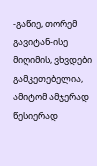-გაწიე, თორემ გავიტან-ისე მიღიმის, ვხვდები გამკეთებელია, ამიტომ ამჯერად წესიერად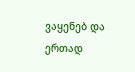ვაყენებ და ერთად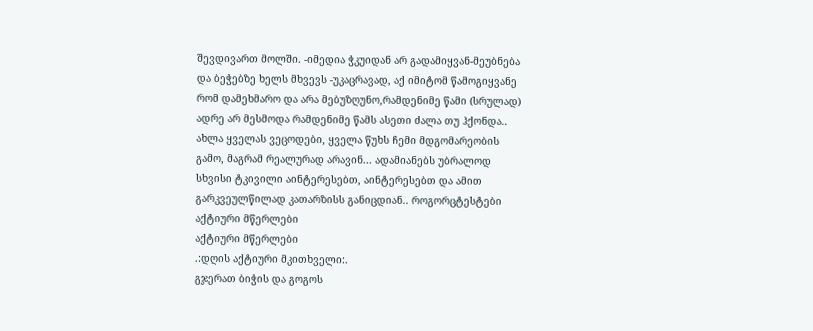შევდივართ მოლში. -იმედია ჭკუიდან არ გადამიყვან-მეუბნება და ბეჭებზე ხელს მხვევს -უკაცრავად, აქ იმიტომ წამოგიყვანე რომ დამეხმარო და არა მებუზღუნო,რამდენიმე წამი (სრულად)
ადრე არ მესმოდა რამდენიმე წამს ასეთი ძალა თუ ჰქონდა.. ახლა ყველას ვეცოდები, ყველა წუხს ჩემი მდგომარეობის გამო, მაგრამ რეალურად არავინ... ადამიანებს უბრალოდ სხვისი ტკივილი აინტერესებთ, აინტერესებთ და ამით გარკვეულწილად კათარზისს განიცდიან.. როგორცტესტები
აქტიური მწერლები
აქტიური მწერლები
.:დღის აქტიური მკითხველი:.
გჯერათ ბიჭის და გოგოს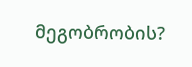მეგობრობის?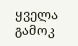ყველა გამოკ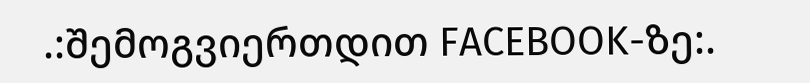.:შემოგვიერთდით FACEBOOK-ზე:.